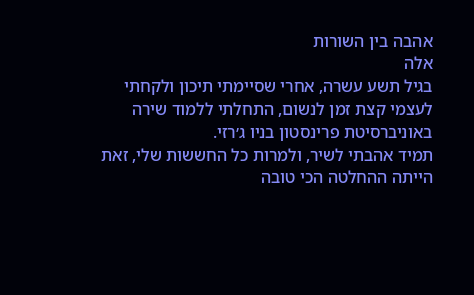אהבה בין השורות
אלה
בגיל תשע עשרה, אחרי שסיימתי תיכון ולקחתי לעצמי קצת זמן לנשום, התחלתי ללמוד שירה באוניברסיטת פרינסטון בניו ג׳רזי.
תמיד אהבתי לשיר, ולמרות כל החששות שלי, זאת הייתה ההחלטה הכי טובה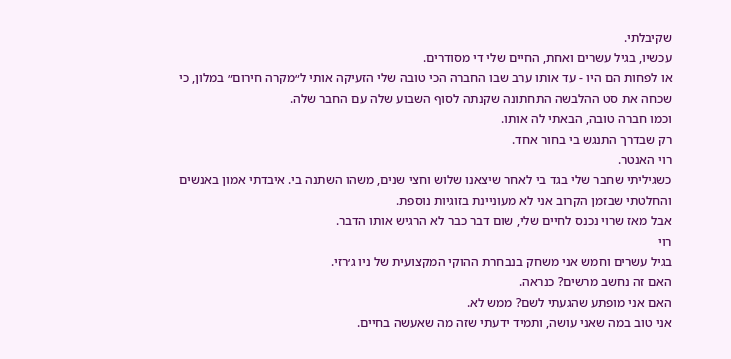שקיבלתי.
עכשיו, בגיל עשרים ואחת, החיים שלי די מסודרים.
או לפחות הם היו - עד אותו ערב שבו החברה הכי טובה שלי הזעיקה אותי ל״מקרה חירום״ במלון, כי שכחה את סט ההלבשה התחתונה שקנתה לסוף השבוע שלה עם החבר שלה.
וכמו חברה טובה, הבאתי לה אותו.
רק שבדרך התנגש בי בחור אחד.
רוי האנטר.
כשגיליתי שחבר שלי בגד בי לאחר שיצאנו שלוש וחצי שנים, משהו השתנה בי. איבדתי אמון באנשים והחלטתי שבזמן הקרוב אני לא מעוניינת בזוגיות נוספת.
אבל מאז שרוי נכנס לחיים שלי, שום דבר כבר לא הרגיש אותו הדבר.
רוי
בגיל עשרים וחמש אני משחק בנבחרת ההוקי המקצועית של ניו ג׳רזי.
האם זה נחשב מרשים? כנראה.
האם אני מופתע שהגעתי לשם? ממש לא.
אני טוב במה שאני עושה, ותמיד ידעתי שזה מה שאעשה בחיים.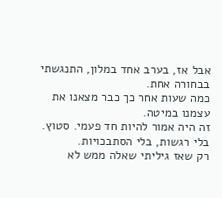אבל אז, בערב אחד במלון, התנגשתי בבחורה אחת.
כמה שעות אחר כך כבר מצאנו את עצמנו במיטה.
זה היה אמור להיות חד פעמי. סטוץ.
בלי רגשות, בלי הסתבכויות.
רק שאז גיליתי שאלה ממש לא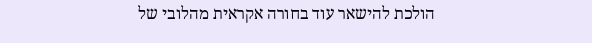הולכת להישאר עוד בחורה אקראית מהלובי של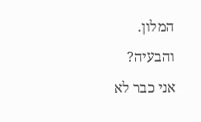המלון.
והבעיה?
אני כבר לא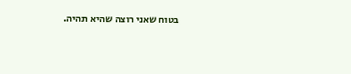בטוח שאני רוצה שהיא תהיה.